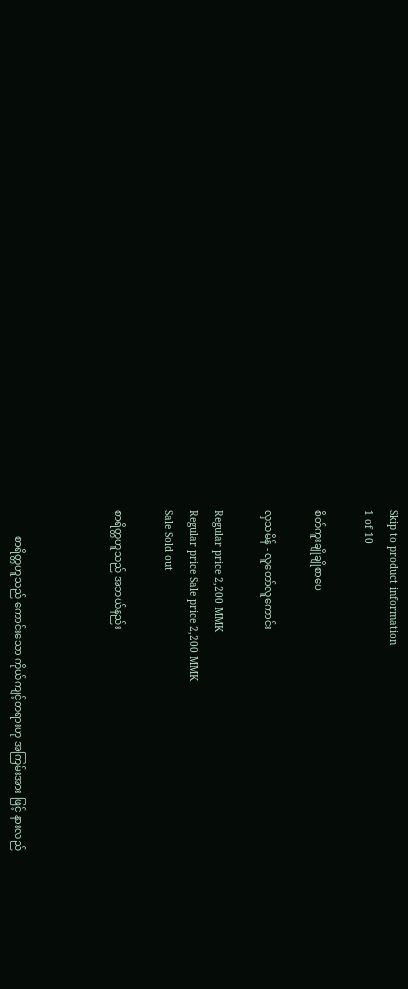Skip to product information
1 of 10

စိတ်ကူးချိုချိုစာပေ

လှသမိန် - လူတော်လူကောင်း

Regular price 2,200 MMK
Regular price Sale price 2,200 MMK
Sale Sold out

စာရိတ္တဟူသည် အဘယ်နည်း



          စာရိတ္တဟူသည် ကောင်းသော ကိုယ်ကျင့်တရားဟု အကြမ်းအား ဖြင့် နားလည်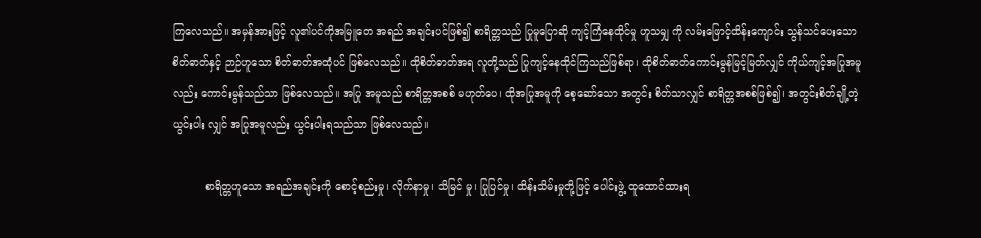ကြလေသည်။ အမှန်အားဖြင့် လူ၏ပင်ကိုအမြူတေ အရည် အချင်းပင်ဖြစ်၍ စာရိတ္တသည် ပြုမူပြောဆို ကျင့်ကြံနေထိုင်မှု ဟူသမျှ ကို လမ်းဖြောင့်ထိန်းကျောင်း သွန်သင်ပေးသော စိတ်ဓာတ်နှင့် ဉာဉ်ဟူသော စိတ်ဓာတ်အထုံပင် ဖြစ်လေသည်။ ထိုစိတ်ဓာတ်အရ လူတို့သည် ပြုကျင့်နေထိုင်ကြသည်ဖြစ်ရာ၊ ထိုစိတ်ဓာတ်ကောင်းမွန်မြင့်မြတ်လျှင် ကိုယ်ကျင့်အပြုအမူလည်း ကောင်းမွန်သည်သာ ဖြစ်လေသည်။ အပြု အမူသည် စာရိတ္တအစစ် မဟုတ်ပေ၊ ထိုအပြုအမူကို စေ့ဆော်သော အတွင်း စိတ်သာလျှင် စာရိတ္တအစစ်ဖြစ်၍၊ အတွင်းစိတ်ချို့တဲ့ယွင်းပါး လျှင် အပြုအမူလည်း ယွင်းပါးရသည်သာ ဖြစ်လေသည်။

          စာရိတ္တဟူသော အရည်အချင်းကို စောင့်စည်းမှု၊ လိုက်နာမှု၊ သိမြင် မှု၊ ပြုပြင်မှု၊ ထိန်းသိမ်းမှုတို့ဖြင့် ပေါင်းဖွဲ့ ထူထောင်ထားရ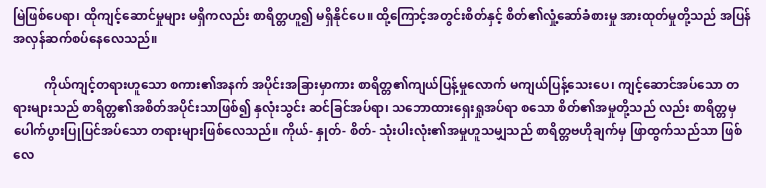မြဲဖြစ်ပေရာ၊ ထိုကျင့်ဆောင်မှုများ မရှိကလည်း စာရိတ္တဟူ၍ မရှိနိုင်ပေ။ ထို့ကြောင့်အတွင်းစိတ်နှင့် စိတ်၏လှုံ့ဆော်ခံစားမှု အားထုတ်မှုတို့သည် အပြန် အလှန်ဆက်စပ်နေလေသည်။

          ကိုယ်ကျင့်တရားဟူသော စကား၏အနက် အပိုင်းအခြားမှာကား စာရိတ္တ၏ကျယ်ပြန့်မှုလောက် မကျယ်ပြန့်သေးပေ၊ ကျင့်ဆောင်အပ်သော တရားများသည် စာရိတ္တ၏အစိတ်အပိုင်းသာဖြစ်၍ နှလုံးသွင်း ဆင်ခြင်အပ်ရာ၊ သဘောထားရှေးရှုအပ်ရာ စသော စိတ်၏အမှုတို့သည် လည်း စာရိတ္တမှ ပေါက်ပွားပြုပြင်အပ်သော တရားများဖြစ်လေသည်။ ကိုယ်- နှုတ်- စိတ်- သုံးပါးလုံး၏အမှုဟူသမျှသည် စာရိတ္တဗဟိုချက်မှ ဖြာထွက်သည်သာ ဖြစ်လေ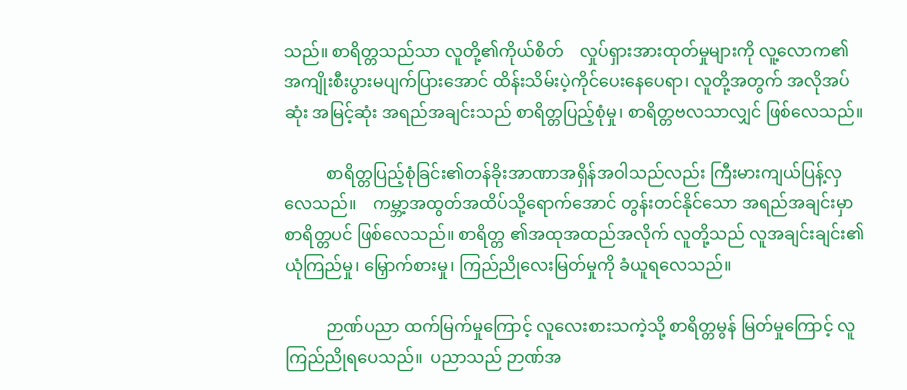သည်။ စာရိတ္တသည်သာ လူတို့၏ကိုယ်စိတ်    လှုပ်ရှားအားထုတ်မှုများကို လူ့လောက၏အကျိုးစီးပွားမပျက်ပြားအောင် ထိန်းသိမ်းပဲ့ကိုင်ပေးနေပေရာ၊ လူတို့အတွက် အလိုအပ်ဆုံး အမြင့်ဆုံး အရည်အချင်းသည် စာရိတ္တပြည့်စုံမှု၊ စာရိတ္တဗလသာလျှင် ဖြစ်လေသည်။

          စာရိတ္တပြည့်စုံခြင်း၏တန်ခိုးအာဏာအရှိန်အဝါသည်လည်း ကြီးမားကျယ်ပြန့်လှလေသည်။    ကမ္ဘာ့အထွတ်အထိပ်သို့ရောက်အောင် တွန်းတင်နိုင်သော အရည်အချင်းမှာ စာရိတ္တပင် ဖြစ်လေသည်။ စာရိတ္တ ၏အထုအထည်အလိုက် လူတို့သည် လူအချင်းချင်း၏ယုံကြည်မှု၊ မြှောက်စားမှု၊ ကြည်ညိုလေးမြတ်မှုကို ခံယူရလေသည်။

          ဉာဏ်ပညာ ထက်မြက်မှုကြောင့် လူလေးစားသကဲ့သို့ စာရိတ္တမွန် မြတ်မှုကြောင့် လူကြည်ညိုရပေသည်။  ပညာသည် ဉာဏ်အ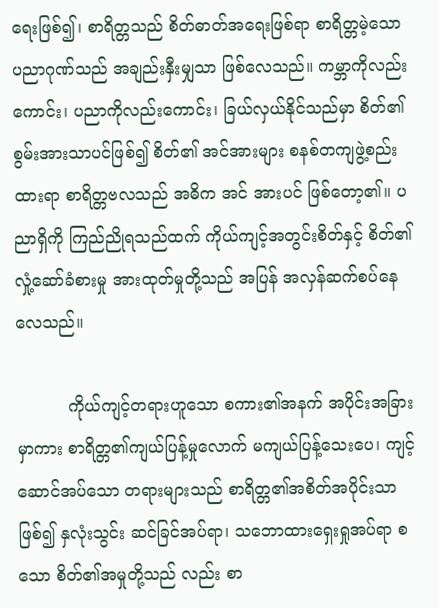ရေးဖြစ်၍၊ စာရိတ္တသည် စိတ်ဓာတ်အရေးဖြစ်ရာ စာရိတ္တမဲ့သော ပညာဂုဏ်သည် အချည်းနှီးမျှသာ ဖြစ်လေသည်။ ကမ္ဘာကိုလည်းကောင်း၊ ပညာကိုလည်းကောင်း၊ ခြယ်လှယ်နိုင်သည်မှာ စိတ်၏စွမ်းအားသာပင်ဖြစ်၍ စိတ်၏ အင်အားများ စနစ်တကျဖွဲ့စည်းထားရာ စာရိတ္တဗလသည် အဓိက အင် အားပင် ဖြစ်တော့၏။ ပညာရှိကို ကြည်ညိုရသည်ထက် ကိုယ်ကျင့်အတွင်းစိတ်နှင့် စိတ်၏လှုံ့ဆော်ခံစားမှု အားထုတ်မှုတို့သည် အပြန် အလှန်ဆက်စပ်နေလေသည်။

          ကိုယ်ကျင့်တရားဟူသော စကား၏အနက် အပိုင်းအခြားမှာကား စာရိတ္တ၏ကျယ်ပြန့်မှုလောက် မကျယ်ပြန့်သေးပေ၊ ကျင့်ဆောင်အပ်သော တရားများသည် စာရိတ္တ၏အစိတ်အပိုင်းသာဖြစ်၍ နှလုံးသွင်း ဆင်ခြင်အပ်ရာ၊ သဘောထားရှေးရှုအပ်ရာ စသော စိတ်၏အမှုတို့သည် လည်း စာ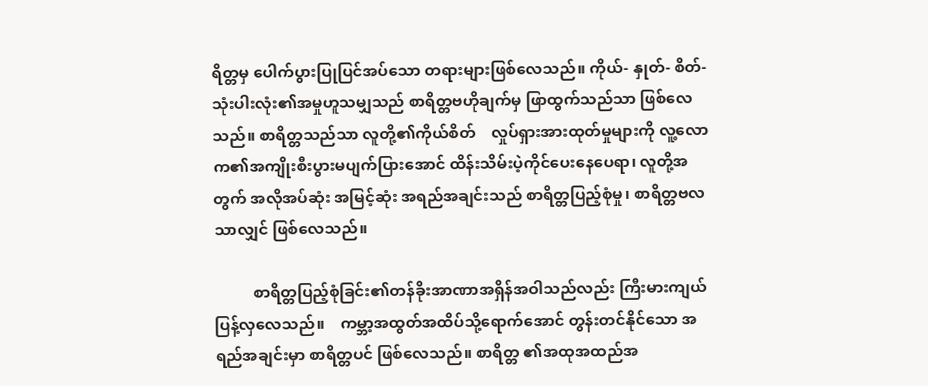ရိတ္တမှ ပေါက်ပွားပြုပြင်အပ်သော တရားများဖြစ်လေသည်။ ကိုယ်- နှုတ်- စိတ်- သုံးပါးလုံး၏အမှုဟူသမျှသည် စာရိတ္တဗဟိုချက်မှ ဖြာထွက်သည်သာ ဖြစ်လေသည်။ စာရိတ္တသည်သာ လူတို့၏ကိုယ်စိတ်    လှုပ်ရှားအားထုတ်မှုများကို လူ့လောက၏အကျိုးစီးပွားမပျက်ပြားအောင် ထိန်းသိမ်းပဲ့ကိုင်ပေးနေပေရာ၊ လူတို့အတွက် အလိုအပ်ဆုံး အမြင့်ဆုံး အရည်အချင်းသည် စာရိတ္တပြည့်စုံမှု၊ စာရိတ္တဗလသာလျှင် ဖြစ်လေသည်။

          စာရိတ္တပြည့်စုံခြင်း၏တန်ခိုးအာဏာအရှိန်အဝါသည်လည်း ကြီးမားကျယ်ပြန့်လှလေသည်။    ကမ္ဘာ့အထွတ်အထိပ်သို့ရောက်အောင် တွန်းတင်နိုင်သော အရည်အချင်းမှာ စာရိတ္တပင် ဖြစ်လေသည်။ စာရိတ္တ ၏အထုအထည်အ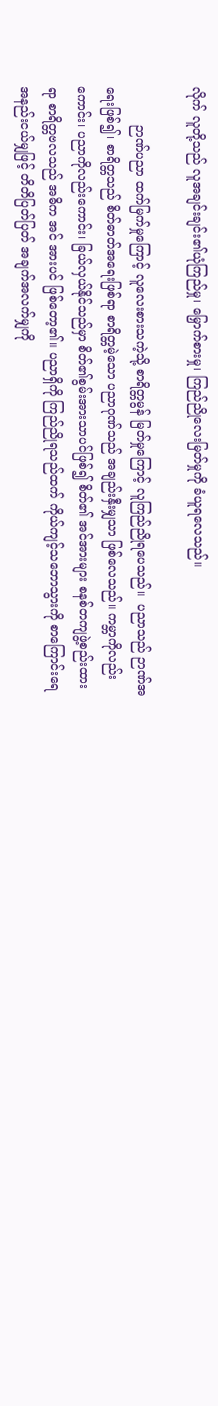လိုက် လူတို့သည် လူအချင်းချင်း၏ယုံကြည်မှု၊ မြှောက်စားမှု၊ ကြည်ညိုလေးမြတ်မှုကို ခံယူရလေသည်။

          ဉာဏ်ပညာ ထက်မြက်မှုကြောင့် လူလေးစားသကဲ့သို့ စာရိတ္တမွန် မြတ်မှုကြောင့် လူကြည်ညိုရပေသည်။  ပညာသည် ဉာဏ်အရေးဖြစ်၍၊ စာရိတ္တသည် စိတ်ဓာတ်အရေးဖြစ်ရာ စာရိတ္တမဲ့သော ပညာဂုဏ်သည် အချည်းနှီးမျှသာ ဖြစ်လေသည်။ ကမ္ဘာကိုလည်းကောင်း၊ ပညာကိုလည်းကောင်း၊ ခြယ်လှယ်နိုင်သည်မှာ စိတ်၏စွမ်းအားသာပင်ဖြစ်၍ စိတ်၏ အင်အားများ စနစ်တကျဖွဲ့စည်းထားရာ စာရိတ္တဗလသည် အဓိက အင် အားပင် ဖြစ်တော့၏။ ပညာရှိကို ကြည်ညိုရသည်ထက် ကိုယ်ကျင့်သဘောသွားကို စာကြောင်းရေ အနည်းငယ်မျှဖြင့် တိတိပြတ်ပြတ် အချက်အလက်မျှကို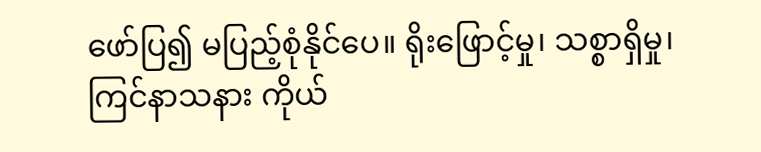ဖော်ပြ၍ မပြည့်စုံနိုင်ပေ။ ရိုးဖြောင့်မှု၊ သစ္စာရှိမှု၊ ကြင်နာသနား ကိုယ်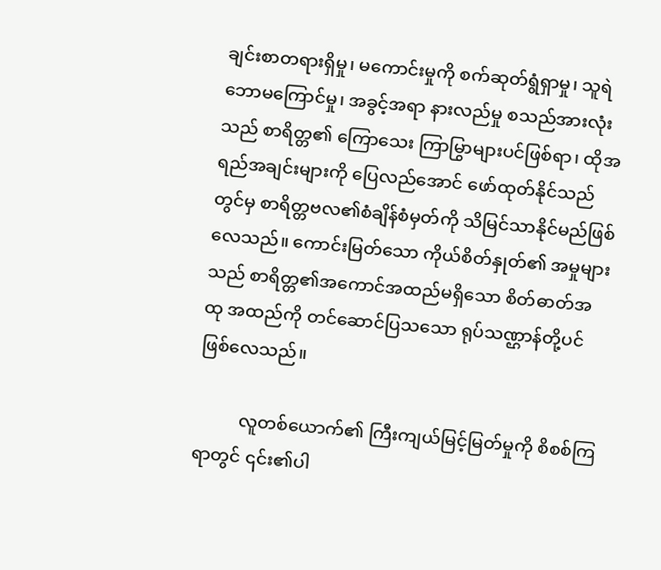ချင်းစာတရားရှိမှု၊ မကောင်းမှုကို စက်ဆုတ်ရွံရှာမှု၊ သူရဲဘောမကြောင်မှု၊ အခွင့်အရာ နားလည်မှု စသည်အားလုံးသည် စာရိတ္တ၏ ကြောသေး ကြာမြွာများပင်ဖြစ်ရာ၊ ထိုအရည်အချင်းများကို ပြေလည်အောင် ဖော်ထုတ်နိုင်သည်တွင်မှ စာရိတ္တဗလ၏စံချိန်စံမှတ်ကို သိမြင်သာနိုင်မည်ဖြစ်လေသည်။ ကောင်းမြတ်သော ကိုယ်စိတ်နှုတ်၏ အမှုများသည် စာရိတ္တ၏အကောင်အထည်မရှိသော စိတ်ဓာတ်အထု အထည်ကို တင်ဆောင်ပြသသော ရုပ်သဏ္ဌာန်တို့ပင် ဖြစ်လေသည်။

          လူတစ်ယောက်၏ ကြီးကျယ်မြင့်မြတ်မှုကို စိစစ်ကြရာတွင် ၎င်း၏ပါ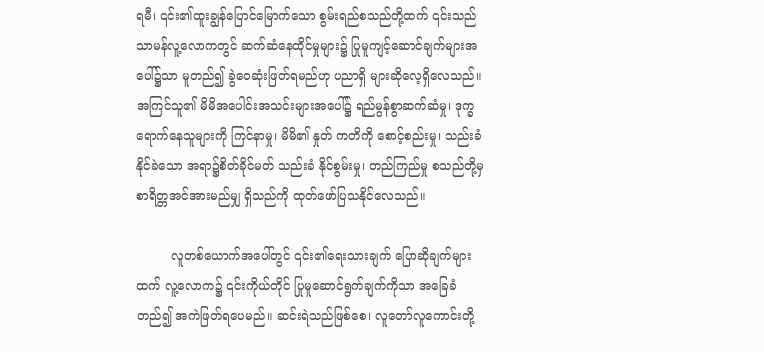ရမီ၊ ၎င်း၏ထူးချွန်ပြောင်မြောက်သော စွမ်းရည်စသည်တို့ထက် ၎င်းသည် သာမန်လူ့လောကတွင် ဆက်ဆံနေထိုင်မှုများ၌ ပြုမူကျင့်ဆောင်ချက်များအပေါ်၌သာ မူတည်၍ ခွဲဝေဆုံးဖြတ်ရမည်ဟု ပညာရှိ များဆိုလေ့ရှိလေသည်။ အကြင်သူ၏ မိမိအပေါင်းအသင်းများအပေါ်၌ ရည်မွန်စွာဆက်ဆံမှု၊ ဒုက္ခရောက်နေသူများကို ကြင်နာမှု၊ မိမိ၏ နှုတ် ကတိကို စောင့်စည်းမှု၊ သည်းခံနိုင်ခဲသော အရာ၌စိတ်ခိုင်မတ် သည်းခံ နိုင်စွမ်းမှု၊ တည်ကြည်မှု စသည်တို့မှ စာရိတ္တအင်အားမည်မျှ ရှိသည်ကို ထုတ်ဖော်ပြသနိုင်လေသည်။

         လူတစ်ယောက်အပေါ်တွင် ၎င်း၏ရေးသားချက် ပြောဆိုချက်များ ထက် လူ့လောက၌ ၎င်းကိုယ်တိုင် ပြုမူဆောင်ရွက်ချက်ကိုသာ အခြေခံ တည်၍ အကဲဖြတ်ရပေမည်။ ဆင်းရဲသည်ဖြစ်စေ၊ လူတော်လူကောင်းတို့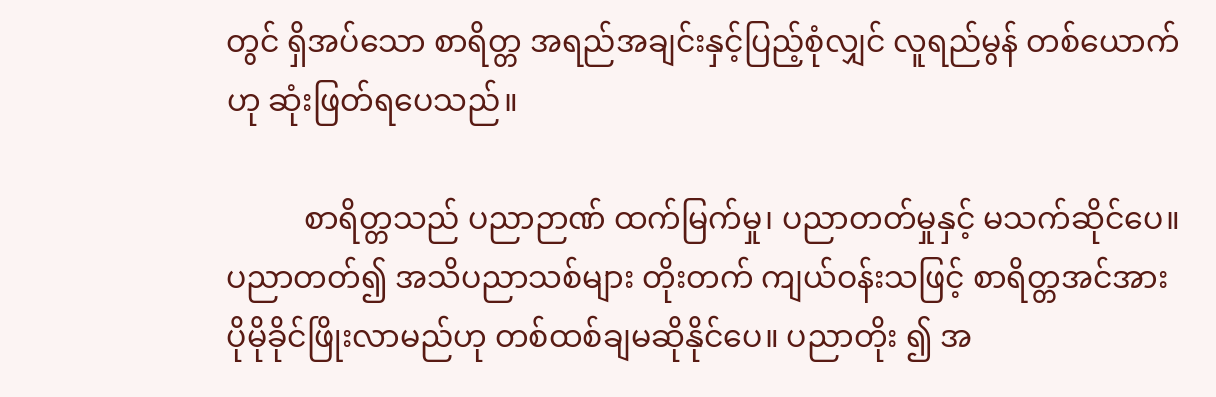တွင် ရှိအပ်သော စာရိတ္တ အရည်အချင်းနှင့်ပြည့်စုံလျှင် လူရည်မွန် တစ်ယောက်ဟု ဆုံးဖြတ်ရပေသည်။

          စာရိတ္တသည် ပညာဉာဏ် ထက်မြက်မှု၊ ပညာတတ်မှုနှင့် မသက်ဆိုင်ပေ။ ပညာတတ်၍ အသိပညာသစ်များ တိုးတက် ကျယ်ဝန်းသဖြင့် စာရိတ္တအင်အား ပိုမိုခိုင်ဖြိုးလာမည်ဟု တစ်ထစ်ချမဆိုနိုင်ပေ။ ပညာတိုး ၍ အ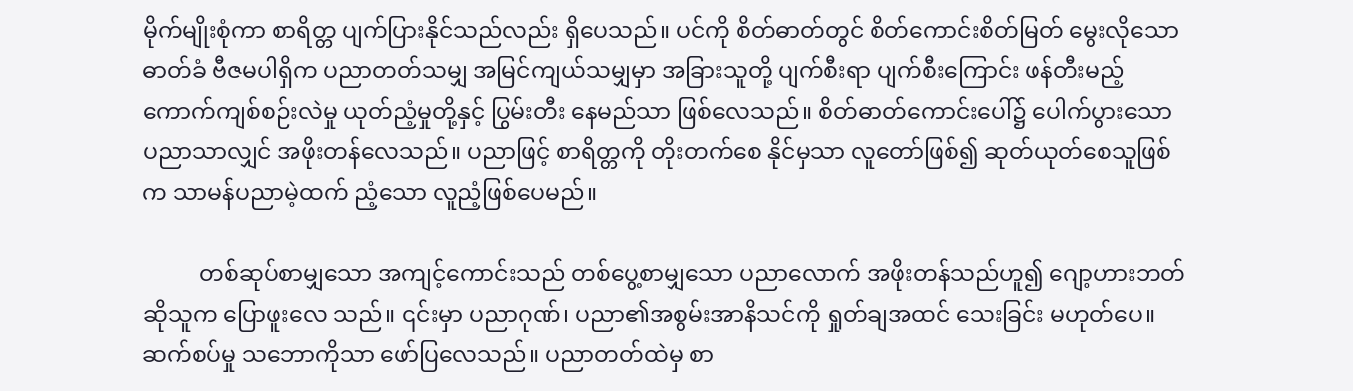မိုက်မျိုးစုံကာ စာရိတ္တ ပျက်ပြားနိုင်သည်လည်း ရှိပေသည်။ ပင်ကို စိတ်ဓာတ်တွင် စိတ်ကောင်းစိတ်မြတ် မွေးလိုသော ဓာတ်ခံ ဗီဇမပါရှိက ပညာတတ်သမျှ အမြင်ကျယ်သမျှမှာ အခြားသူတို့ ပျက်စီးရာ ပျက်စီးကြောင်း ဖန်တီးမည့် ကောက်ကျစ်စဉ်းလဲမှု ယုတ်ညံ့မှုတို့နှင့် ပြွမ်းတီး နေမည်သာ ဖြစ်လေသည်။ စိတ်ဓာတ်ကောင်းပေါ်၌ ပေါက်ပွားသော ပညာသာလျှင် အဖိုးတန်လေသည်။ ပညာဖြင့် စာရိတ္တကို တိုးတက်စေ နိုင်မှသာ လူတော်ဖြစ်၍ ဆုတ်ယုတ်စေသူဖြစ်က သာမန်ပညာမဲ့ထက် ညံ့သော လူညံ့ဖြစ်ပေမည်။

          တစ်ဆုပ်စာမျှသော အကျင့်ကောင်းသည် တစ်ပွေ့စာမျှသော ပညာလောက် အဖိုးတန်သည်ဟူ၍ ဂျော့ဟားဘတ်ဆိုသူက ပြောဖူးလေ သည်။ ၎င်းမှာ ပညာဂုဏ်၊ ပညာ၏အစွမ်းအာနိသင်ကို ရှုတ်ချအထင် သေးခြင်း မဟုတ်ပေ။ ဆက်စပ်မှု သဘောကိုသာ ဖော်ပြလေသည်။ ပညာတတ်ထဲမှ စာ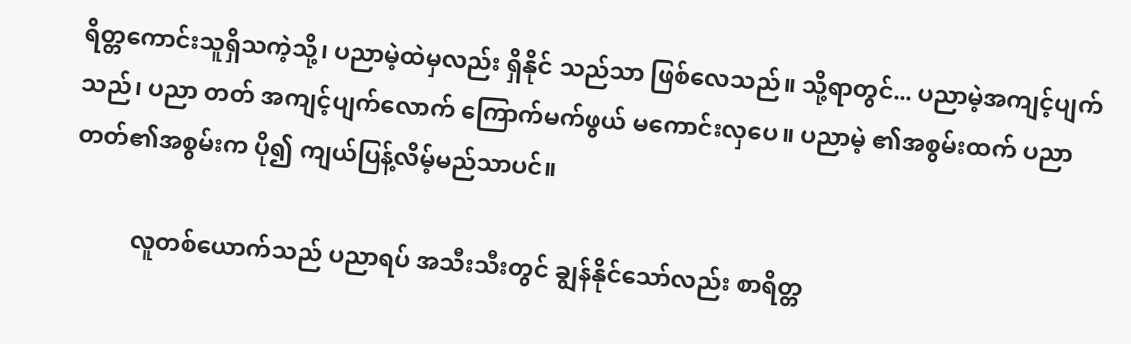ရိတ္တကောင်းသူရှိသကဲ့သို့၊ ပညာမဲ့ထဲမှလည်း ရှိနိုင် သည်သာ ဖြစ်လေသည်။ သို့ရာတွင်... ပညာမဲ့အကျင့်ပျက်သည်၊ ပညာ တတ် အကျင့်ပျက်လောက် ကြောက်မက်ဖွယ် မကောင်းလှပေ။ ပညာမဲ့ ၏အစွမ်းထက် ပညာတတ်၏အစွမ်းက ပို၍ ကျယ်ပြန့်လိမ့်မည်သာပင်။

          လူတစ်ယောက်သည် ပညာရပ် အသီးသီးတွင် ချွန်နိုင်သော်လည်း စာရိတ္တ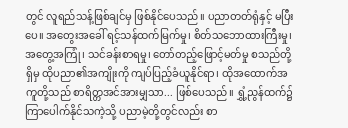တွင် လူရည်သန့်ဖြစ်ချင်မှ ဖြစ်နိုင်ပေသည်။ ပညာတတ်ရုံနှင့် မပြီးပေ။ အတွေးအခေါ် ရင့်သန်ထက်မြက်မှု၊ စိတ်သဘောထားကြီးမှု၊ အတွေ့အကြုံ၊ သင်ခန်းစာရမှု၊ တော်တည့်ဖြောင့်မတ်မှု စသည်တို့ရှိမှ ထိုပညာ၏အကျိုးကို ကျပ်ပြည့်ခံယူနိုင်ရာ၊ ထိုအထောက်အကူတို့သည် စာရိတ္တအင်အားမျှသာ... ဖြစ်ပေသည်။ ရွှံ့ညွန်ထက်၌ ကြာပေါက်နိုင်သကဲ့သို့ ပညာမဲ့တို့တွင်လည်း စာ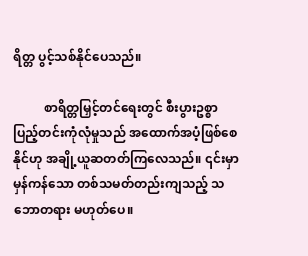ရိတ္တ ပွင့်သစ်နိုင်ပေသည်။

          စာရိတ္တမြှင့်တင်ရေးတွင် စီးပွားဥစ္စာ ပြည့်တင်းကုံလုံမှုသည် အထောက်အပံ့ဖြစ်စေနိုင်ဟု အချို့ယူဆတတ်ကြလေသည်။ ၎င်းမှာ မှန်ကန်သော တစ်သမတ်တည်းကျသည့် သဘောတရား မဟုတ်ပေ။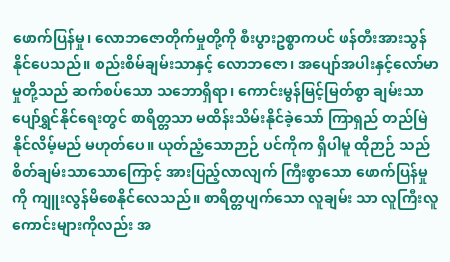ဖောက်ပြန်မှု၊ လောဘဇောတိုက်မှုတို့ကို စီးပွားဥစ္စာကပင် ဖန်တီးအားသွန် နိုင်ပေသည်။ စည်းစိမ်ချမ်းသာနှင့် လောဘဇော၊ အပျော်အပါးနှင့်လော်မာမှုတို့သည် ဆက်စပ်သော သဘောရှိရာ၊ ကောင်းမွန်မြင့်မြတ်စွာ ချမ်းသာပျော်ရွှင်နိုင်ရေးတွင် စာရိတ္တသာ မထိန်းသိမ်းနိုင်ခဲ့သော် ကြာရှည် တည်မြဲနိုင်လိမ့်မည် မဟုတ်ပေ။ ယုတ်ညံ့သောဉာဉ် ပင်ကိုက ရှိပါမူ ထိုဉာဉ် သည် စိတ်ချမ်းသာသောကြောင့် အားပြည့်လာလျက် ကြီးစွာသော ဖောက်ပြန်မှုကို ကျူးလွန်မိစေနိုင်လေသည်။ စာရိတ္တပျက်သော လူချမ်း သာ လူကြီးလူကောင်းများကိုလည်း အ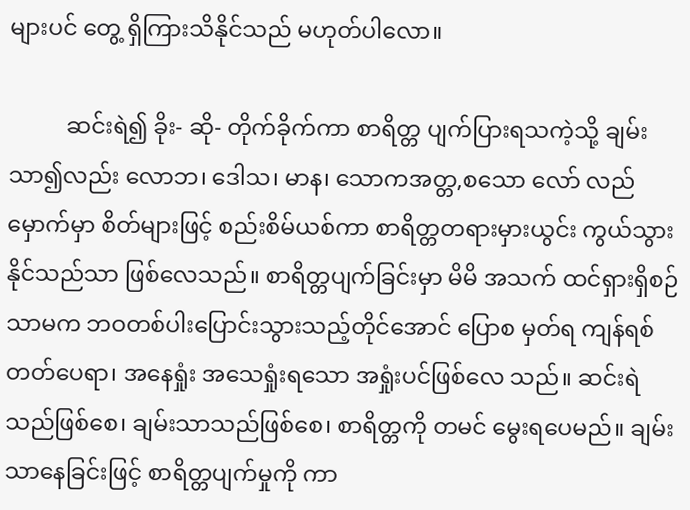များပင် တွေ့ ရှိကြားသိနိုင်သည် မဟုတ်ပါလော။

          ဆင်းရဲ၍ ခိုး- ဆို- တိုက်ခိုက်ကာ စာရိတ္တ ပျက်ပြားရသကဲ့သို့ ချမ်းသာ၍လည်း လောဘ၊ ဒေါသ၊ မာန၊ သောကအတ္တ,စသော လော် လည် မှောက်မှာ စိတ်များဖြင့် စည်းစိမ်ယစ်ကာ စာရိတ္တတရားမှားယွင်း ကွယ်သွားနိုင်သည်သာ ဖြစ်လေသည်။ စာရိတ္တပျက်ခြင်းမှာ မိမိ အသက် ထင်ရှားရှိစဉ်သာမက ဘဝတစ်ပါးပြောင်းသွားသည့်တိုင်အောင် ပြောစ မှတ်ရ ကျန်ရစ်တတ်ပေရာ၊ အနေရှုံး အသေရှုံးရသော အရှုံးပင်ဖြစ်လေ သည်။ ဆင်းရဲသည်ဖြစ်စေ၊ ချမ်းသာသည်ဖြစ်စေ၊ စာရိတ္တကို တမင် မွေးရပေမည်။ ချမ်းသာနေခြင်းဖြင့် စာရိတ္တပျက်မှုကို ကာ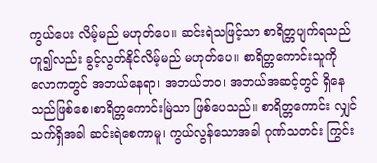ကွယ်ပေး လိမ့်မည် မဟုတ်ပေ။ ဆင်းရဲသဖြင့်သာ စာရိတ္တပျက်ရသည်ဟူ၍လည်း ခွင့်လွတ်နိုင်လိမ့်မည် မဟုတ်ပေ။ စာရိတ္တကောင်းသူကို လောကတွင် အဘယ်နေရာ၊ အဘယ်ဘဝ၊ အဘယ်အဆင့်တွင် ရှိနေသည်ဖြစ်စေ၊စာရိတ္တကောင်းမြဲသာ ဖြစ်ပေသည်။ စာရိတ္တကောင်း လျှင် သက်ရှိအခါ ဆင်းရဲစေကာမူ၊ ကွယ်လွန်သောအခါ ဂုဏ်သတင်း ကြွင်း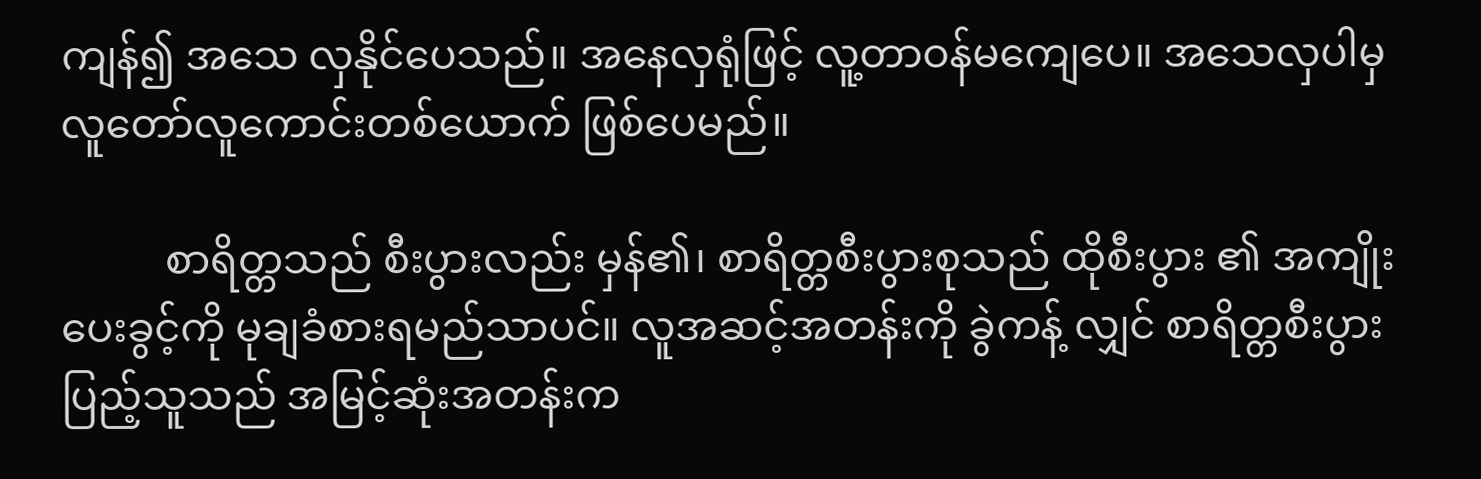ကျန်၍ အသေ လှနိုင်ပေသည်။ အနေလှရုံဖြင့် လူ့တာဝန်မကျေပေ။ အသေလှပါမှ လူတော်လူကောင်းတစ်ယောက် ဖြစ်ပေမည်။

          စာရိတ္တသည် စီးပွားလည်း မှန်၏၊ စာရိတ္တစီးပွားစုသည် ထိုစီးပွား ၏ အကျိုးပေးခွင့်ကို မုချခံစားရမည်သာပင်။ လူအဆင့်အတန်းကို ခွဲကန့် လျှင် စာရိတ္တစီးပွားပြည့်သူသည် အမြင့်ဆုံးအတန်းက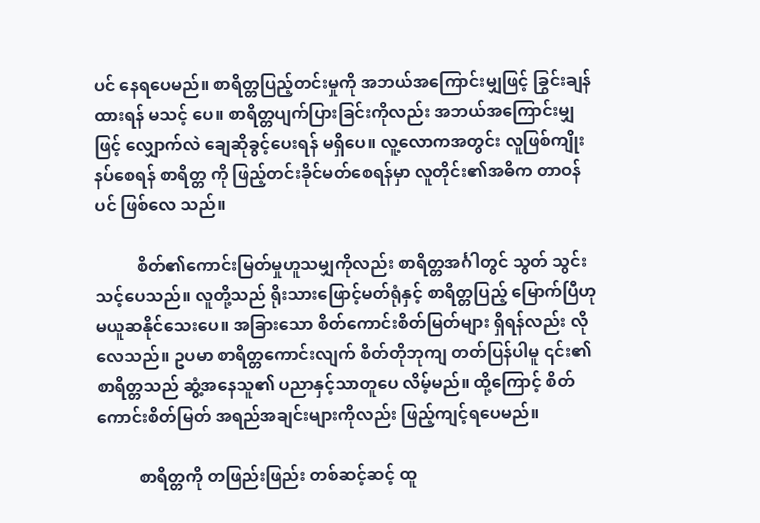ပင် နေရပေမည်။ စာရိတ္တပြည့်တင်းမှုကို အဘယ်အကြောင်းမျှဖြင့် ခြွင်းချန်ထားရန် မသင့် ပေ။ စာရိတ္တပျက်ပြားခြင်းကိုလည်း အဘယ်အကြောင်းမျှဖြင့် လျှောက်လဲ ချေဆိုခွင့်ပေးရန် မရှိပေ။ လူ့လောကအတွင်း လူဖြစ်ကျိုးနပ်စေရန် စာရိတ္တ ကို ဖြည့်တင်းခိုင်မတ်စေရန်မှာ လူတိုင်း၏အဓိက တာဝန်ပင် ဖြစ်လေ သည်။

          စိတ်၏ကောင်းမြတ်မှုဟူသမျှကိုလည်း စာရိတ္တအင်္ဂါတွင် သွတ် သွင်းသင့်ပေသည်။ လူတို့သည် ရိုးသားဖြောင့်မတ်ရုံနှင့် စာရိတ္တပြည့် မြောက်ပြီဟု မယူဆနိုင်သေးပေ။ အခြားသော စိတ်ကောင်းစိတ်မြတ်များ ရှိရန်လည်း လိုလေသည်။ ဥပမာ စာရိတ္တကောင်းလျက် စိတ်တိုဘုကျ တတ်ပြန်ပါမူ ၎င်း၏စာရိတ္တသည် ဆွံ့အနေသူ၏ ပညာနှင့်သာတူပေ လိမ့်မည်။ ထို့ကြောင့် စိတ်ကောင်းစိတ်မြတ် အရည်အချင်းများကိုလည်း ဖြည့်ကျင့်ရပေမည်။

          စာရိတ္တကို တဖြည်းဖြည်း တစ်ဆင့်ဆင့် ထူ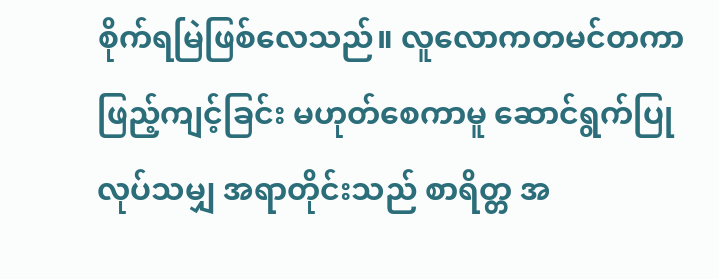စိုက်ရမြဲဖြစ်လေသည်။ လူလောကတမင်တကာဖြည့်ကျင့်ခြင်း မဟုတ်စေကာမူ ဆောင်ရွက်ပြု လုပ်သမျှ အရာတိုင်းသည် စာရိတ္တ အ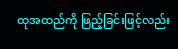ထုအထည်ကို ဖြည့်ခြင်းဖြင့်လည်း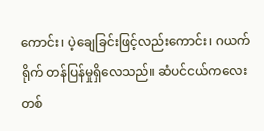ကောင်း၊ ပဲ့ချေခြင်းဖြင့်လည်းကောင်း၊ ဂယက်ရိုက် တန်ပြန်မှုရှိလေသည်။ ဆံပင်ငယ်ကလေးတစ်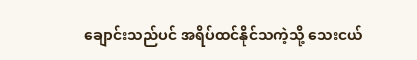ချောင်းသည်ပင် အရိပ်ထင်နိုင်သကဲ့သို့ သေးငယ်